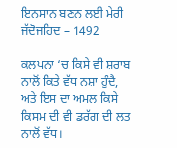ਇਨਸਾਨ ਬਣਨ ਲਈ ਮੇਰੀ ਜੱਦੋਜਹਿਦ – 1492

ਕਲਪਨਾ ‘ਚ ਕਿਸੇ ਵੀ ਸ਼ਰਾਬ ਨਾਲੋਂ ਕਿਤੇ ਵੱਧ ਨਸ਼ਾ ਹੁੰਦੈ, ਅਤੇ ਇਸ ਦਾ ਅਮਲ ਕਿਸੇ ਕਿਸਮ ਦੀ ਵੀ ਡਰੱਗ ਦੀ ਲਤ ਨਾਲੋਂ ਵੱਧ।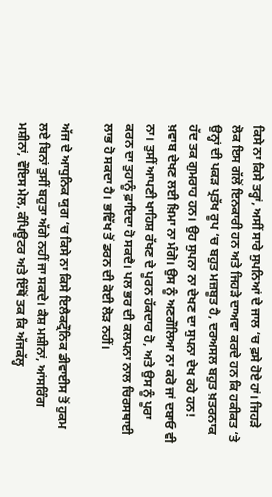ਕਿਸੇ ਨਾ ਕਿਸੇ ਤਰ੍ਹਾਂ, ਅਸੀਂ ਸਾਰੇ ਸੁਪਨਿਆਂ ਦੇ ਜਾਲ ‘ਚ ਫ਼ਸੇ ਹੋਏ ਹਾਂ। ਜਿਹੜੇ ਲੋਕ ਇਸ ਗੱਲੋਂ ਇਨਕਾਰੀ ਹਨ ਅਤੇ ਜਿਹੜੇ ਦਾਅਵਾ ਕਰਦੇ ਹਨ ਕਿ ਹਕੀਕਤ ‘ਤੇ ਉਨ੍ਹਾਂ ਦੀ ਪਕੜ ਪ੍ਰਤੱਖ ਰੂਪ ‘ਚ ਬਹੁਤ ਮਜ਼ਬੂਤ ਹੈ, ਦਰਅਸਲ ਬਹੁਤ ਖ਼ਤਰਨਾਕ ਹੱਦ ਤਕ ਗੁਮਰਾਹ ਹਨ। ਉਹ ਸੁਪਨਾ ਨਾ ਦੇਖਣ ਦਾ ਸੁਪਨਾ ਦੇਖ ਰਹੇ ਹਨ! ਖ਼ਵਾਬ ਦੇਖਣ ਲਈ ਖ਼ਿਮਾ ਨਾ ਮੰਗੋ। ਉਸ ਨੂੰ ਅਣਗੌਲਿਆ ਨਾ ਕਰੋ ਜਾਂ ਦਬਾਓ ਵੀ ਨਾ। ਤੁਸੀਂ ਆਪਣੀ ਖਾਹਿਸ਼ ਰੱਖਣ ਦੇ ਪੂਰਨ ਹੱਕਦਾਰ ਹੋ, ਅਤੇ ਉਸ ਨੂੰ ਪੂਰਾ ਕਰਨ ਦਾ ਤੁਹਾਨੂੰ ਫ਼ਾਇਦਾ ਹੋ ਸਕਦੈ। ਪਲ ਭਰ ਦੀ ਕਲਪਨਾ ਨਾਲ ਚਿਰਸਥਾਈ ਲਾਭ ਹੋ ਸਕਦਾ ਹੈ। ਭਵਿੱਖ ਤੋਂ ਡਰਨ ਦੀ ਕੋਈ ਲੋੜ ਨਹੀਂ।

ਅੱਜ ਦੇ ਆਧੁਨਿਕ ਯੁਗ ‘ਚ ਕਿਸੇ ਨਾ ਕਿਸੇ ਇਲੈਕਟ੍ਰੌਨਿਕ ਡੀਵਾਈਸ ਤੋਂ ਹੁਕਮ ਲਏ ਬਿਨਾਂ ਤੁਸੀਂ ਬਹੁਤਾ ਅੱਗੇ ਨਹੀਂ ਜਾ ਸਕਦੇ। ਕੈਸ਼ ਮਸ਼ੀਨਾਂ, ਆਂਸਰਿੰਗ ਮਸ਼ੀਨਾਂ, ਵੌਇਸ ਮੇਲ, ਕੰਪਿਊਟਰ ਅਤੇ ਇੱਥੋਂ ਤਕ ਕਿ ਅੱਜਕੱਲ੍ਹ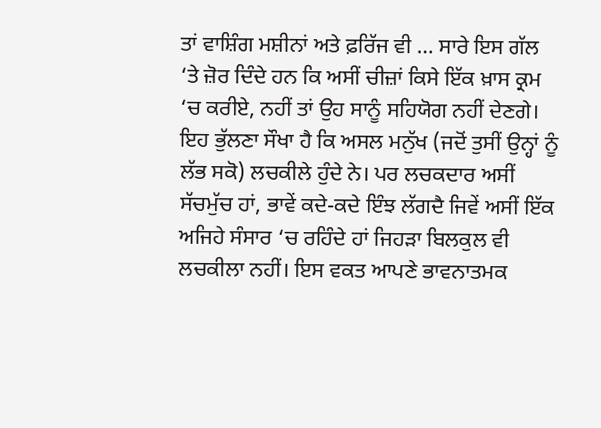ਤਾਂ ਵਾਸ਼ਿੰਗ ਮਸ਼ੀਨਾਂ ਅਤੇ ਫ਼ਰਿੱਜ ਵੀ … ਸਾਰੇ ਇਸ ਗੱਲ ‘ਤੇ ਜ਼ੋਰ ਦਿੰਦੇ ਹਨ ਕਿ ਅਸੀਂ ਚੀਜ਼ਾਂ ਕਿਸੇ ਇੱਕ ਖ਼ਾਸ ਕ੍ਰਮ ‘ਚ ਕਰੀਏ, ਨਹੀਂ ਤਾਂ ਉਹ ਸਾਨੂੰ ਸਹਿਯੋਗ ਨਹੀਂ ਦੇਣਗੇ। ਇਹ ਭੁੱਲਣਾ ਸੌਖਾ ਹੈ ਕਿ ਅਸਲ ਮਨੁੱਖ (ਜਦੋਂ ਤੁਸੀਂ ਉਨ੍ਹਾਂ ਨੂੰ ਲੱਭ ਸਕੋ) ਲਚਕੀਲੇ ਹੁੰਦੇ ਨੇ। ਪਰ ਲਚਕਦਾਰ ਅਸੀਂ ਸੱਚਮੁੱਚ ਹਾਂ, ਭਾਵੇਂ ਕਦੇ-ਕਦੇ ਇੰਝ ਲੱਗਦੈ ਜਿਵੇਂ ਅਸੀਂ ਇੱਕ ਅਜਿਹੇ ਸੰਸਾਰ ‘ਚ ਰਹਿੰਦੇ ਹਾਂ ਜਿਹੜਾ ਬਿਲਕੁਲ ਵੀ ਲਚਕੀਲਾ ਨਹੀਂ। ਇਸ ਵਕਤ ਆਪਣੇ ਭਾਵਨਾਤਮਕ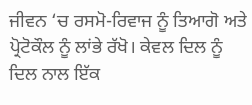ਜੀਵਨ ‘ਚ ਰਸਮੋ-ਰਿਵਾਜ ਨੂੰ ਤਿਆਗੋ ਅਤੇ ਪ੍ਰੋਟੋਕੌਲ ਨੂੰ ਲਾਂਭੇ ਰੱਖੋ। ਕੇਵਲ ਦਿਲ ਨੂੰ ਦਿਲ ਨਾਲ ਇੱਕ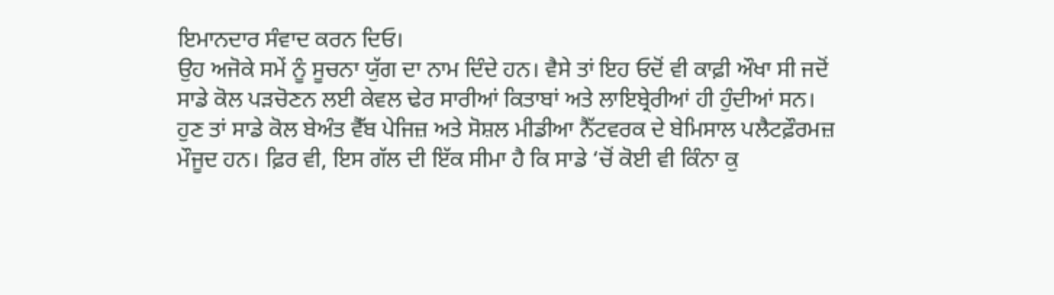ਇਮਾਨਦਾਰ ਸੰਵਾਦ ਕਰਨ ਦਿਓ।
ਉਹ ਅਜੋਕੇ ਸਮੇਂ ਨੂੰ ਸੂਚਨਾ ਯੁੱਗ ਦਾ ਨਾਮ ਦਿੰਦੇ ਹਨ। ਵੈਸੇ ਤਾਂ ਇਹ ਓਦੋਂ ਵੀ ਕਾਫ਼ੀ ਔਖਾ ਸੀ ਜਦੋਂ ਸਾਡੇ ਕੋਲ ਪੜਚੋਣਨ ਲਈ ਕੇਵਲ ਢੇਰ ਸਾਰੀਆਂ ਕਿਤਾਬਾਂ ਅਤੇ ਲਾਇਬ੍ਰੇਰੀਆਂ ਹੀ ਹੁੰਦੀਆਂ ਸਨ। ਹੁਣ ਤਾਂ ਸਾਡੇ ਕੋਲ ਬੇਅੰਤ ਵੈੱਬ ਪੇਜਿਜ਼ ਅਤੇ ਸੋਸ਼ਲ ਮੀਡੀਆ ਨੈੱਟਵਰਕ ਦੇ ਬੇਮਿਸਾਲ ਪਲੈਟਫ਼ੌਰਮਜ਼ ਮੌਜੂਦ ਹਨ। ਫ਼ਿਰ ਵੀ, ਇਸ ਗੱਲ ਦੀ ਇੱਕ ਸੀਮਾ ਹੈ ਕਿ ਸਾਡੇ ‘ਚੋਂ ਕੋਈ ਵੀ ਕਿੰਨਾ ਕੁ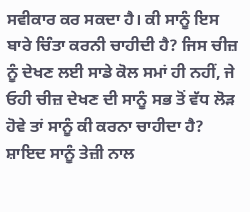ਸਵੀਕਾਰ ਕਰ ਸਕਦਾ ਹੈ। ਕੀ ਸਾਨੂੰ ਇਸ ਬਾਰੇ ਚਿੰਤਾ ਕਰਨੀ ਚਾਹੀਦੀ ਹੈ? ਜਿਸ ਚੀਜ਼ ਨੂੰ ਦੇਖਣ ਲਈ ਸਾਡੇ ਕੋਲ ਸਮਾਂ ਹੀ ਨਹੀਂ, ਜੇ ਓਹੀ ਚੀਜ਼ ਦੇਖਣ ਦੀ ਸਾਨੂੰ ਸਭ ਤੋਂ ਵੱਧ ਲੋੜ ਹੋਵੇ ਤਾਂ ਸਾਨੂੰ ਕੀ ਕਰਨਾ ਚਾਹੀਦਾ ਹੈ? ਸ਼ਾਇਦ ਸਾਨੂੰ ਤੇਜ਼ੀ ਨਾਲ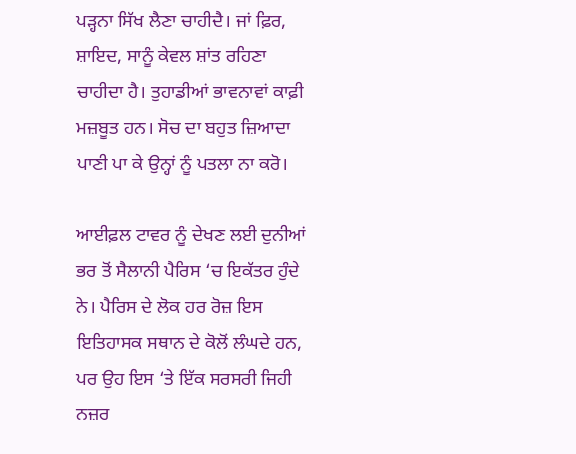ਪੜ੍ਹਨਾ ਸਿੱਖ ਲੈਣਾ ਚਾਹੀਦੈ। ਜਾਂ ਫ਼ਿਰ, ਸ਼ਾਇਦ, ਸਾਨੂੰ ਕੇਵਲ ਸ਼ਾਂਤ ਰਹਿਣਾ ਚਾਹੀਦਾ ਹੈ। ਤੁਹਾਡੀਆਂ ਭਾਵਨਾਵਾਂ ਕਾਫ਼ੀ ਮਜ਼ਬੂਤ ਹਨ। ਸੋਚ ਦਾ ਬਹੁਤ ਜ਼ਿਆਦਾ ਪਾਣੀ ਪਾ ਕੇ ਉਨ੍ਹਾਂ ਨੂੰ ਪਤਲਾ ਨਾ ਕਰੋ।

ਆਈਫ਼ਲ ਟਾਵਰ ਨੂੰ ਦੇਖਣ ਲਈ ਦੁਨੀਆਂ ਭਰ ਤੋਂ ਸੈਲਾਨੀ ਪੈਰਿਸ ‘ਚ ਇਕੱਤਰ ਹੁੰਦੇ ਨੇ। ਪੈਰਿਸ ਦੇ ਲੋਕ ਹਰ ਰੋਜ਼ ਇਸ ਇਤਿਹਾਸਕ ਸਥਾਨ ਦੇ ਕੋਲੋਂ ਲੰਘਦੇ ਹਨ, ਪਰ ਉਹ ਇਸ ‘ਤੇ ਇੱਕ ਸਰਸਰੀ ਜਿਹੀ ਨਜ਼ਰ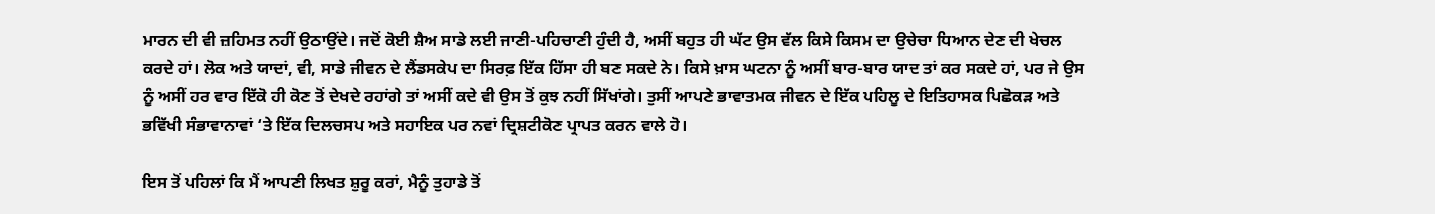ਮਾਰਨ ਦੀ ਵੀ ਜ਼ਹਿਮਤ ਨਹੀਂ ਉਠਾਉਂਦੇ। ਜਦੋਂ ਕੋਈ ਸ਼ੈਅ ਸਾਡੇ ਲਈ ਜਾਣੀ-ਪਹਿਚਾਣੀ ਹੁੰਦੀ ਹੈ, ਅਸੀਂ ਬਹੁਤ ਹੀ ਘੱਟ ਉਸ ਵੱਲ ਕਿਸੇ ਕਿਸਮ ਦਾ ਉਚੇਚਾ ਧਿਆਨ ਦੇਣ ਦੀ ਖੇਚਲ ਕਰਦੇ ਹਾਂ। ਲੋਕ ਅਤੇ ਯਾਦਾਂ, ਵੀ, ਸਾਡੇ ਜੀਵਨ ਦੇ ਲੈਂਡਸਕੇਪ ਦਾ ਸਿਰਫ਼ ਇੱਕ ਹਿੱਸਾ ਹੀ ਬਣ ਸਕਦੇ ਨੇ। ਕਿਸੇ ਖ਼ਾਸ ਘਟਨਾ ਨੂੰ ਅਸੀਂ ਬਾਰ-ਬਾਰ ਯਾਦ ਤਾਂ ਕਰ ਸਕਦੇ ਹਾਂ, ਪਰ ਜੇ ਉਸ ਨੂੰ ਅਸੀਂ ਹਰ ਵਾਰ ਇੱਕੋ ਹੀ ਕੋਣ ਤੋਂ ਦੇਖਦੇ ਰਹਾਂਗੇ ਤਾਂ ਅਸੀਂ ਕਦੇ ਵੀ ਉਸ ਤੋਂ ਕੁਝ ਨਹੀਂ ਸਿੱਖਾਂਗੇ। ਤੁਸੀਂ ਆਪਣੇ ਭਾਵਾਤਮਕ ਜੀਵਨ ਦੇ ਇੱਕ ਪਹਿਲੂ ਦੇ ਇਤਿਹਾਸਕ ਪਿਛੋਕੜ ਅਤੇ ਭਵਿੱਖੀ ਸੰਭਾਵਾਨਾਵਾਂ ‘ਤੇ ਇੱਕ ਦਿਲਚਸਪ ਅਤੇ ਸਹਾਇਕ ਪਰ ਨਵਾਂ ਦ੍ਰਿਸ਼ਟੀਕੋਣ ਪ੍ਰਾਪਤ ਕਰਨ ਵਾਲੇ ਹੋ।

ਇਸ ਤੋਂ ਪਹਿਲਾਂ ਕਿ ਮੈਂ ਆਪਣੀ ਲਿਖਤ ਸ਼ੁਰੂ ਕਰਾਂ, ਮੈਨੂੰ ਤੁਹਾਡੇ ਤੋਂ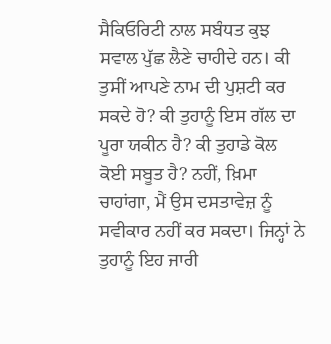ਸੈਕਿਓਰਿਟੀ ਨਾਲ ਸਬੰਧਤ ਕੁਝ ਸਵਾਲ ਪੁੱਛ ਲੈਣੇ ਚਾਹੀਦੇ ਹਨ। ਕੀ ਤੁਸੀਂ ਆਪਣੇ ਨਾਮ ਦੀ ਪੁਸ਼ਟੀ ਕਰ ਸਕਦੇ ਹੋ? ਕੀ ਤੁਹਾਨੂੰ ਇਸ ਗੱਲ ਦਾ ਪੂਰਾ ਯਕੀਨ ਹੈ? ਕੀ ਤੁਹਾਡੇ ਕੋਲ ਕੋਈ ਸਬੂਤ ਹੈ? ਨਹੀਂ, ਖ਼ਿਮਾ ਚਾਹਾਂਗਾ, ਮੈਂ ਉਸ ਦਸਤਾਵੇਜ਼ ਨੂੰ ਸਵੀਕਾਰ ਨਹੀਂ ਕਰ ਸਕਦਾ। ਜਿਨ੍ਹਾਂ ਨੇ ਤੁਹਾਨੂੰ ਇਹ ਜਾਰੀ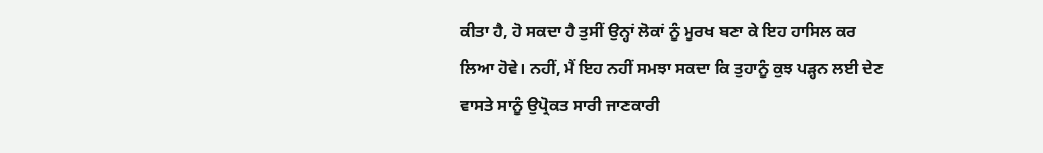ਕੀਤਾ ਹੈ, ਹੋ ਸਕਦਾ ਹੈ ਤੁਸੀਂ ਉਨ੍ਹਾਂ ਲੋਕਾਂ ਨੂੰ ਮੂਰਖ ਬਣਾ ਕੇ ਇਹ ਹਾਸਿਲ ਕਰ ਲਿਆ ਹੋਵੇ। ਨਹੀਂ, ਮੈਂ ਇਹ ਨਹੀਂ ਸਮਝਾ ਸਕਦਾ ਕਿ ਤੁਹਾਨੂੰ ਕੁਝ ਪੜ੍ਹਨ ਲਈ ਦੇਣ ਵਾਸਤੇ ਸਾਨੂੰ ਉਪ੍ਰੋਕਤ ਸਾਰੀ ਜਾਣਕਾਰੀ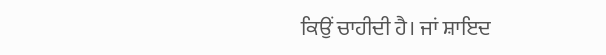ਕਿਉਂ ਚਾਹੀਦੀ ਹੈ। ਜਾਂ ਸ਼ਾਇਦ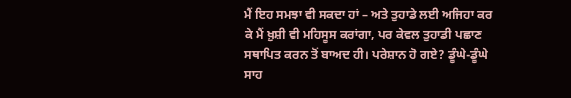ਮੈਂ ਇਹ ਸਮਝਾ ਵੀ ਸਕਦਾ ਹਾਂ – ਅਤੇ ਤੁਹਾਡੇ ਲਈ ਅਜਿਹਾ ਕਰ ਕੇ ਮੈਂ ਖ਼ੁਸ਼ੀ ਵੀ ਮਹਿਸੂਸ ਕਰਾਂਗਾ, ਪਰ ਕੇਵਲ ਤੁਹਾਡੀ ਪਛਾਣ ਸਥਾਪਿਤ ਕਰਨ ਤੋਂ ਬਾਅਦ ਹੀ। ਪਰੇਸ਼ਾਨ ਹੋ ਗਏ? ਡੂੰਘੇ-ਡੂੰਘੇ ਸਾਹ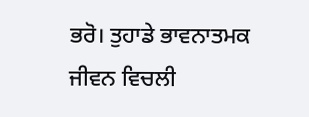ਭਰੋ। ਤੁਹਾਡੇ ਭਾਵਨਾਤਮਕ ਜੀਵਨ ਵਿਚਲੀ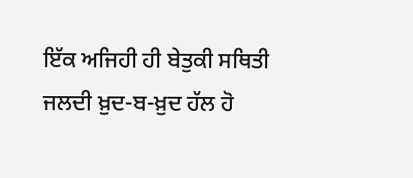ਇੱਕ ਅਜਿਹੀ ਹੀ ਬੇਤੁਕੀ ਸਥਿਤੀ ਜਲਦੀ ਖ਼ੁਦ-ਬ-ਖ਼ੁਦ ਹੱਲ ਹੋ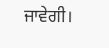ਜਾਵੇਗੀ।